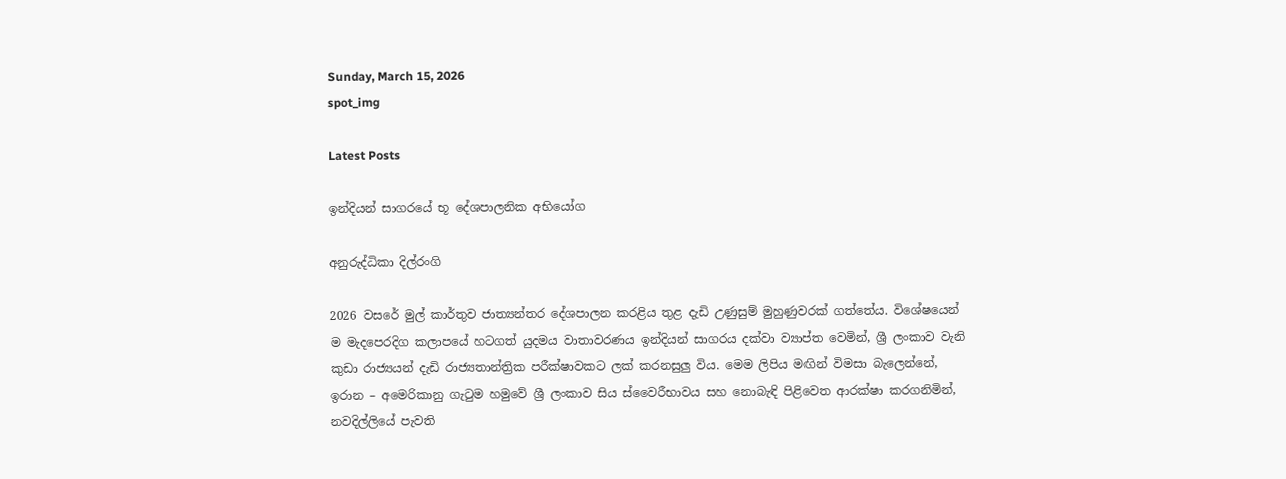Sunday, March 15, 2026
spot_img

Latest Posts

ඉන්දියන් සාගරයේ භූ දේශපාලනික අභියෝග

අනුරුද්ධිකා දිල්රංගි

2026 වසරේ මුල් කාර්තුව ජාත්‍යන්තර දේශපාලන කරළිය තුළ දැඩි උණුසුම් මුහුණුවරක් ගත්තේය. විශේෂයෙන් ම මැදපෙරදිග කලාපයේ හටගත් යුදමය වාතාවරණය ඉන්දියන් සාගරය දක්වා ව්‍යාප්ත වෙමින්, ශ්‍රී ලංකාව වැනි කුඩා රාජ්‍යයන් දැඩි රාජ්‍යතාන්ත්‍රික පරීක්ෂාවකට ලක් කරනසුලු විය. මෙම ලිපිය මඟින් විමසා බැලෙන්නේ, ඉරාන – අමෙරිකානු ගැටුම හමුවේ ශ්‍රී ලංකාව සිය ස්වෛරීභාවය සහ නොබැඳි පිළිවෙත ආරක්ෂා කරගනිමින්, නවදිල්ලියේ පැවති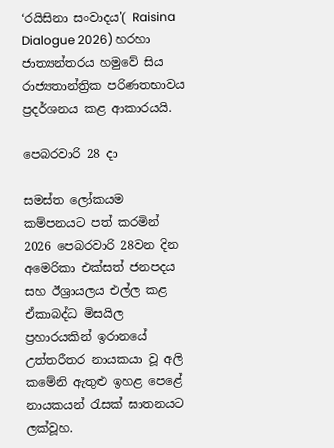‘රයිසිනා සංවාදය'( Raisina Dialogue 2026) හරහා ජාත්‍යන්තරය හමුවේ සිය රාජ්‍යතාන්ත්‍රික පරිණතභාවය ප්‍රදර්ශනය කළ ආකාරයයි.

පෙබරවාරි 28 දා

සමස්ත ලෝකයම කම්පනයට පත් කරමින් 2026 පෙබරවාරි 28වන දින අමෙරිකා එක්සත් ජනපදය සහ ඊශ්‍රායලය එල්ල කළ ඒකාබද්ධ මිසයිල ප්‍රහාරයකින් ඉරානයේ උත්තරීතර නායකයා වූ අලි කමේනි ඇතුළු ඉහළ පෙළේ නායකයන් රැසක් ඝාතනයට ලක්වූහ.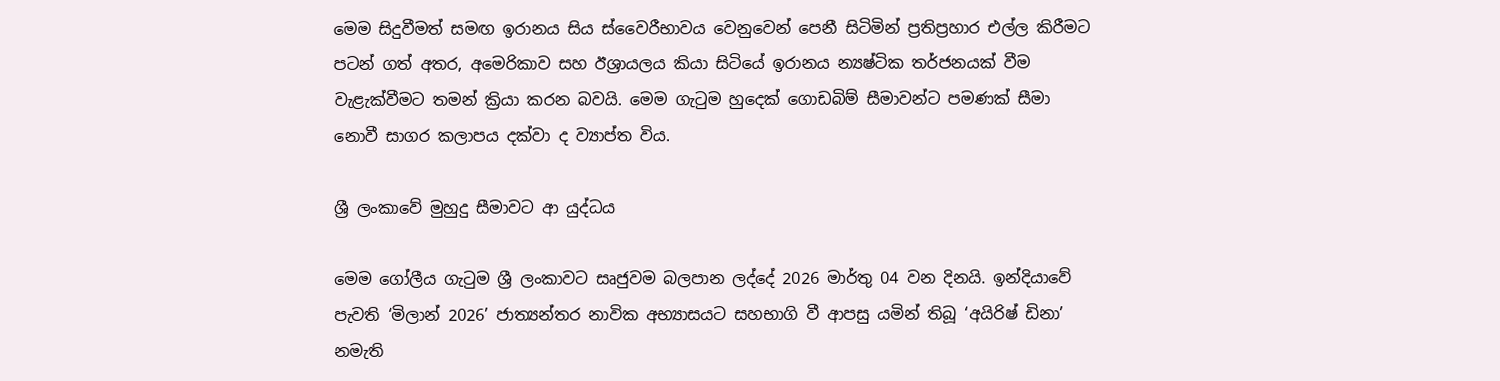මෙම සිදුවීමත් සමඟ ඉරානය සිය ස්වෛරීභාවය වෙනුවෙන් පෙනී සිටිමින් ප්‍රතිප්‍රහාර එල්ල කිරීමට පටන් ගත් අතර, අමෙරිකාව සහ ඊශ්‍රායලය කියා සිටියේ ඉරානය න්‍යෂ්ටික තර්ජනයක් වීම වැළැක්වීමට තමන් ක්‍රියා කරන බවයි. මෙම ගැටුම හුදෙක් ගොඩබිම් සීමාවන්ට පමණක් සීමා නොවී සාගර කලාපය දක්වා ද ව්‍යාප්ත විය.

ශ්‍රී ලංකාවේ මුහුදු සීමාවට ආ යුද්ධය

මෙම ගෝලීය ගැටුම ශ්‍රී ලංකාවට සෘජුවම බලපාන ලද්දේ 2026 මාර්තු 04 වන දිනයි. ඉන්දියාවේ පැවති ‘මිලාන් 2026’ ජාත්‍යන්තර නාවික අභ්‍යාසයට සහභාගි වී ආපසු යමින් තිබූ ‘අයිරිෂ් ඩිනා’ නමැති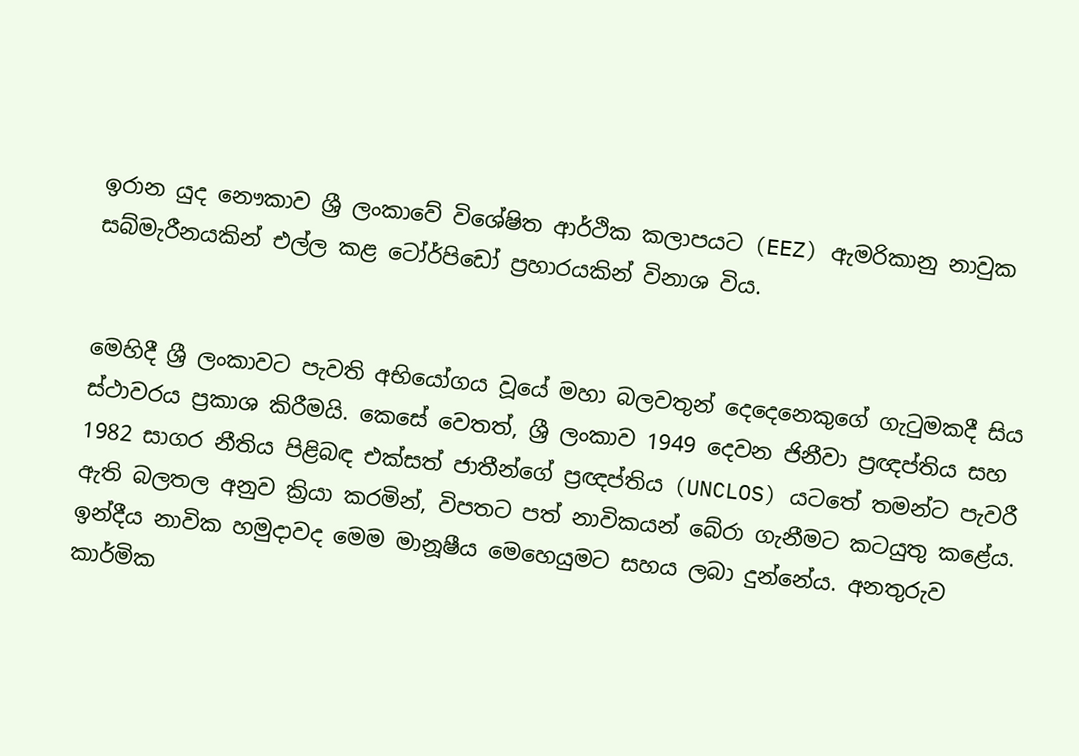ඉරාන යුද නෞකාව ශ්‍රී ලංකාවේ විශේෂිත ආර්ථික කලාපයට (EEZ) ඇමරිකානු නාවුක සබ්මැරීනයකින් එල්ල කළ ටෝර්පිඩෝ ප්‍රහාරයකින් විනාශ විය.


මෙහිදී ශ්‍රී ලංකාවට පැවති අභියෝගය වූයේ මහා බලවතුන් දෙදෙනෙකුගේ ගැටුමකදී සිය ස්ථාවරය ප්‍රකාශ කිරීමයි. කෙසේ වෙතත්, ශ්‍රී ලංකාව 1949 දෙවන ජිනීවා ප්‍රඥප්තිය සහ 1982 සාගර නීතිය පිළිබඳ එක්සත් ජාතීන්ගේ ප්‍රඥප්තිය (UNCLOS) යටතේ තමන්ට පැවරී ඇති බලතල අනුව ක්‍රියා කරමින්, විපතට පත් නාවිකයන් බේරා ගැනීමට කටයුතු කළේය. ඉන්දීය නාවික හමුදාවද මෙම මානූෂීය මෙහෙයුමට සහය ලබා දුන්නේය. අනතුරුව කාර්මික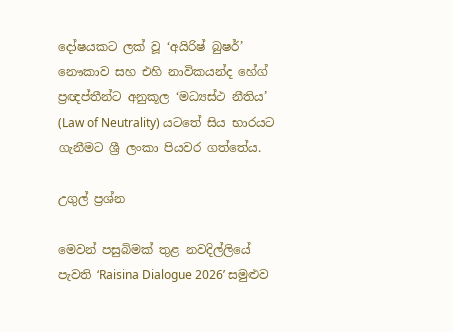දෝෂයකට ලක් වූ ‘අයිරිෂ් බුෂර්’ නෞකාව සහ එහි නාවිකයන්ද හේග් ප්‍රඥප්තීන්ට අනුකූල ‘මධ්‍යස්ථ නීතිය’ (Law of Neutrality) යටතේ සිය භාරයට ගැනීමට ශ්‍රී ලංකා පියවර ගත්තේය.

උගුල් ප්‍රශ්න

මෙවන් පසුබිමක් තුළ නවදිල්ලියේ පැවති ‘Raisina Dialogue 2026’ සමුළුව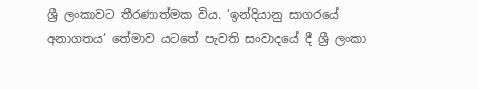ශ්‍රී ලංකාවට තීරණාත්මක විය. ‘ඉන්දියානු සාගරයේ අනාගතය’ තේමාව යටතේ පැවති සංවාදයේ දී ශ්‍රී ලංකා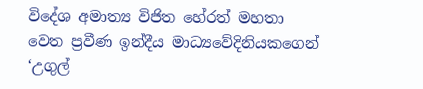විදේශ අමාත්‍ය විජිත හේරත් මහතා වෙත ප්‍රවීණ ඉන්දීය මාධ්‍යවේදිනියකගෙන් ‘උගුල්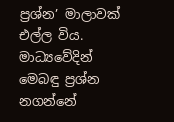ප්‍රශ්න’ මාලාවක් එල්ල විය. මාධ්‍යවේදින් මෙබඳු ප්‍රශ්න නගන්නේ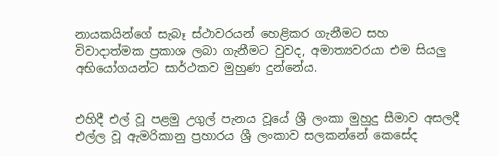නායකයින්ගේ සැබෑ ස්ථාවරයන් හෙළිකර ගැනීමට සහ විවාදාත්මක ප්‍රකාශ ලබා ගැනීමට වුවද, අමාත්‍යවරයා එම සියලු අභියෝගයන්ට සාර්ථකව මුහුණ දුන්නේය.


එහිදී එල් වූ පළමු උගුල් පැනය වූයේ ශ්‍රී ලංකා මුහුදු සීමාව අසලදී එල්ල වූ ඇමරිකානු ප්‍රහාරය ශ්‍රී ලංකාව සලකන්නේ කෙසේද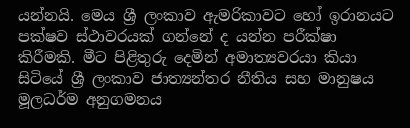යන්නයි. මෙය ශ්‍රී ලංකාව ඇමරිකාවට හෝ ඉරානයට පක්ෂව ස්ථාවරයක් ගන්නේ ද යන්න පරීක්ෂා කිරීමකි. මීට පිළිතුරු දෙමින් අමාත්‍යවරයා කියා සිටියේ ශ්‍රී ලංකාව ජාත්‍යන්තර නීතිය සහ මානුෂය මූලධර්ම අනුගමනය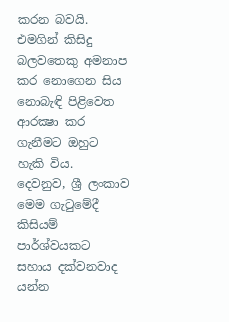කරන බවයි. එමගින් කිසිදු බලවතෙකු අමනාප කර නොගෙන සිය නොබැඳි පිළිවෙත ආරක්‍ෂා කර ගැනීමට ඔහුට හැකි විය.
දෙවනුව, ශ්‍රී ලංකාව මෙම ගැටුමේදී කිසියම් පාර්ශ්වයකට සහාය දක්වනවාද යන්න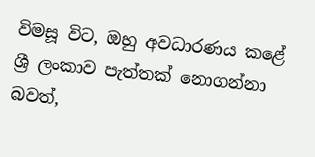විමසූ විට, ඔහු අවධාරණය කළේ ශ්‍රී ලංකාව පැත්තක් නොගන්නා බවත්,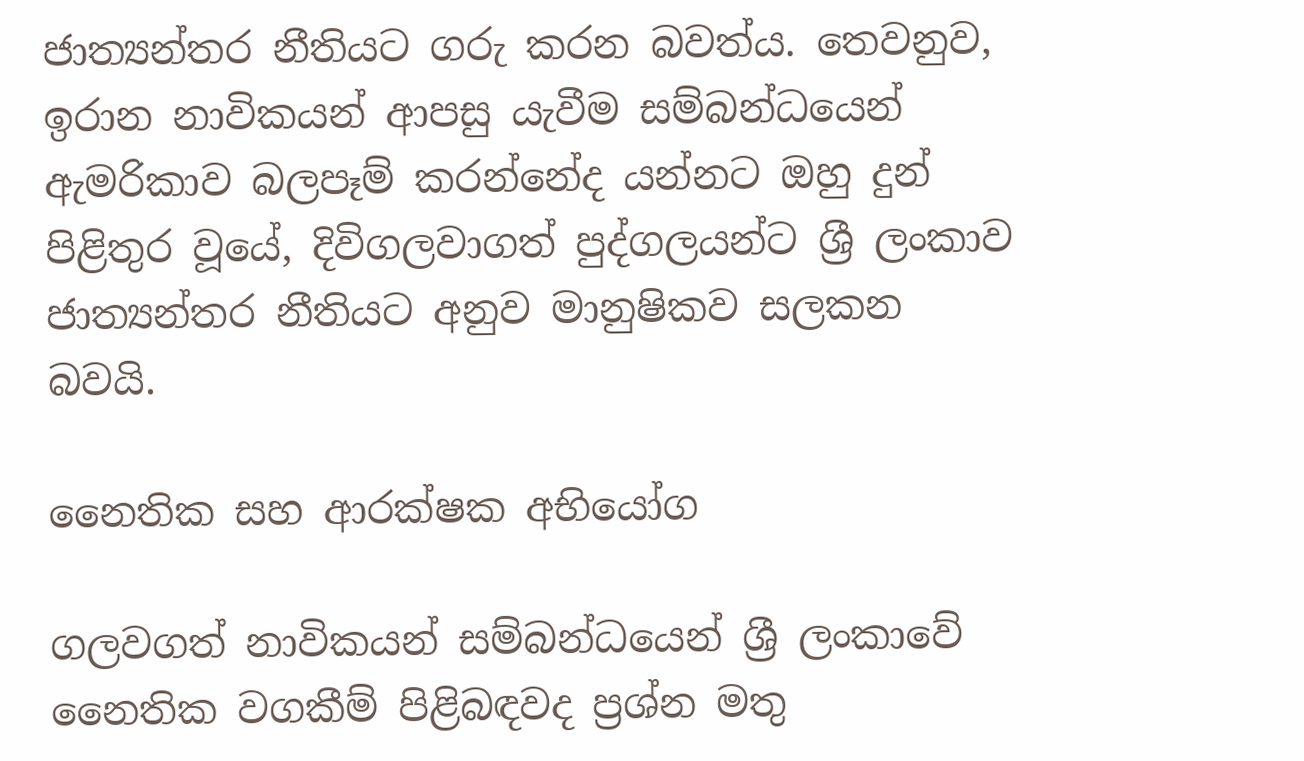ජාත්‍යන්තර නීතියට ගරු කරන බවත්ය. තෙවනුව, ඉරාන නාවිකයන් ආපසු යැවීම සම්බන්ධයෙන් ඇමරිකාව බලපෑම් කරන්නේද යන්නට ඔහු දුන් පිළිතුර වූයේ, දිවිගලවාගත් පුද්ගලයන්ට ශ්‍රී ලංකාව ජාත්‍යන්තර නීතියට අනුව මානුෂිකව සලකන බවයි.

නෛතික සහ ආරක්ෂක අභියෝග

ගලවගත් නාවිකයන් සම්බන්ධයෙන් ශ්‍රී ලංකාවේ නෛතික වගකීම් පිළිබඳවද ප්‍රශ්න මතු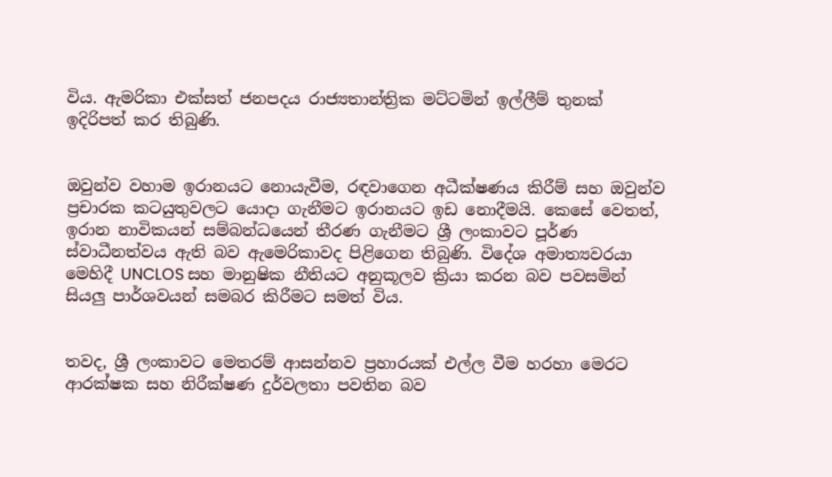විය. ඇමරිකා එක්සත් ජනපදය රාජ්‍යතාන්ත්‍රික මට්ටමින් ඉල්ලීම් තුනක් ඉදිරිපත් කර තිබුණි.


ඔවුන්ව වහාම ඉරානයට නොයැවීම, රඳවාගෙන අධීක්ෂණය කිරීම් සහ ඔවුන්ව ප්‍රචාරක කටයුතුවලට යොදා ගැනීමට ඉරානයට ඉඩ නොදීමයි. කෙසේ වෙතත්, ඉරාන නාවිකයන් සම්බන්ධයෙන් තීරණ ගැනීමට ශ්‍රී ලංකාවට පූර්ණ ස්වාධීනත්වය ඇති බව ඇමෙරිකාවද පිළිගෙන තිබුණි. විදේශ අමාත්‍යවරයා මෙහිදී UNCLOS සහ මානුෂික නීතියට අනුකූලව ක්‍රියා කරන බව පවසමින් සියලු පාර්ශවයන් සමබර කිරීමට සමත් විය.


තවද, ශ්‍රී ලංකාවට මෙතරම් ආසන්නව ප්‍රහාරයක් එල්ල වීම හරහා මෙරට ආරක්ෂක සහ නිරීක්ෂණ දුර්වලතා පවතින බව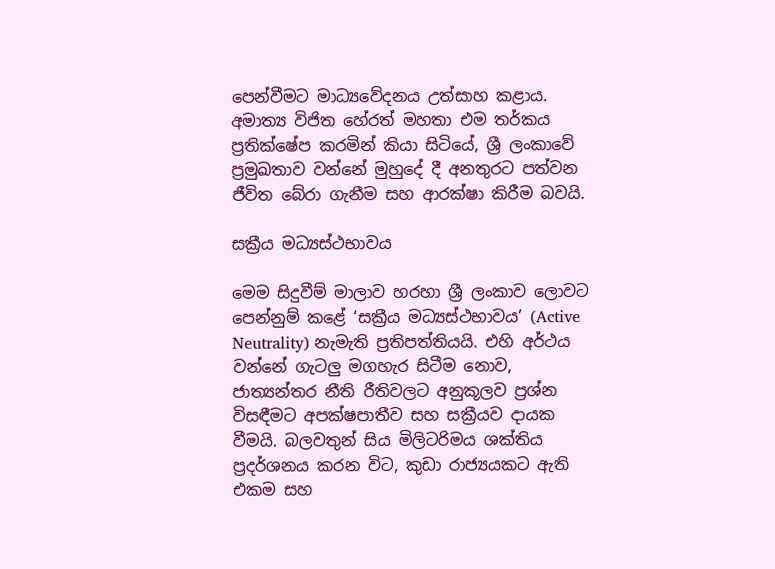පෙන්වීමට මාධ්‍යවේදනය උත්සාහ කළාය. අමාත්‍ය විජිත හේරත් මහතා එම තර්කය ප්‍රතික්ෂේප කරමින් කියා සිටියේ, ශ්‍රී ලංකාවේ ප්‍රමුඛතාව වන්නේ මුහුදේ දී අනතුරට පත්වන ජීවිත බේරා ගැනීම සහ ආරක්ෂා කිරීම බවයි.

සක්‍රීය මධ්‍යස්ථභාවය

මෙම සිදුවීම් මාලාව හරහා ශ්‍රී ලංකාව ලොවට පෙන්නුම් කළේ ‘සක්‍රීය මධ්‍යස්ථභාවය’ (Active Neutrality) නැමැති ප්‍රතිපත්තියයි. එහි අර්ථය වන්නේ ගැටලු මගහැර සිටීම නොව, ජාත්‍යන්තර නීති රීතිවලට අනුකූලව ප්‍රශ්න විසඳීමට අපක්ෂපාතීව සහ සක්‍රීයව දායක වීමයි. බලවතුන් සිය මිලිටරිමය ශක්තිය ප්‍රදර්ශනය කරන විට, කුඩා රාජ්‍යයකට ඇති එකම සහ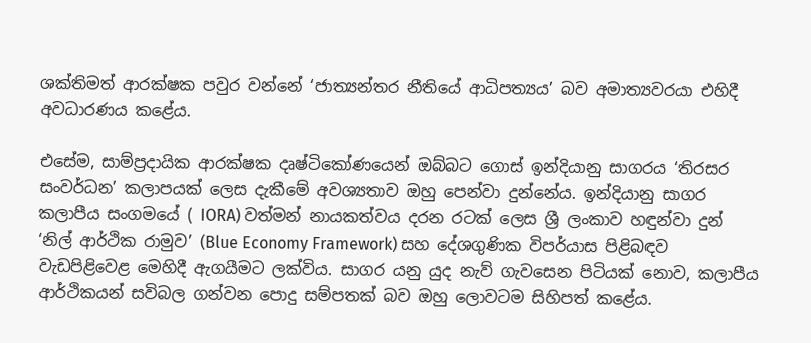ශක්තිමත් ආරක්ෂක පවුර වන්නේ ‘ජාත්‍යන්තර නීතියේ ආධිපත්‍යය’ බව අමාත්‍යවරයා එහිදී අවධාරණය කළේය.

එසේම, සාම්ප්‍රදායික ආරක්ෂක දෘෂ්ටිකෝණයෙන් ඔබ්බට ගොස් ඉන්දියානු සාගරය ‘තිරසර සංවර්ධන’ කලාපයක් ලෙස දැකීමේ අවශ්‍යතාව ඔහු පෙන්වා දුන්නේය. ඉන්දියානු සාගර කලාපීය සංගමයේ ( IORA) වත්මන් නායකත්වය දරන රටක් ලෙස ශ්‍රී ලංකාව හඳුන්වා දුන් ‘නිල් ආර්ථික රාමුව’ (Blue Economy Framework) සහ දේශගුණික විපර්යාස පිළිබඳව වැඩපිළිවෙළ මෙහිදී ඇගයීමට ලක්විය. සාගර යනු යුද නැව් ගැවසෙන පිටියක් නොව, කලාපීය ආර්ථිකයන් සවිබල ගන්වන පොදු සම්පතක් බව ඔහු ලොවටම සිහිපත් කළේය.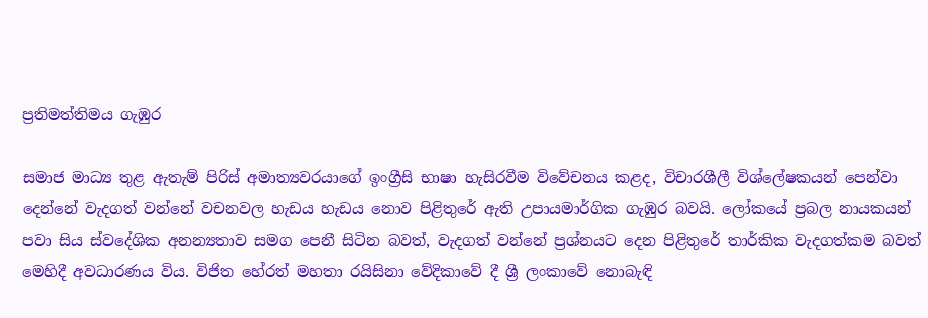ප්‍රතිමත්තිමය ගැඹුර

සමාජ මාධ්‍ය තුළ ඇතැම් පිරිස් අමාත්‍යවරයාගේ ඉංග්‍රීසි භාෂා හැසිරවීම විවේචනය කළද, විචාරශීලී විශ්ලේෂකයන් පෙන්වා දෙන්නේ වැදගත් වන්නේ වචනවල හැඩය හැඩය නොව පිළිතුරේ ඇති උපායමාර්ගික ගැඹුර බවයි. ලෝකයේ ප්‍රබල නායකයන් පවා සිය ස්වදේශික අනන්‍යතාව සමග පෙනී සිටින බවත්, වැදගත් වන්නේ ප්‍රශ්නයට දෙන පිළිතුරේ තාර්කික වැදගත්කම බවත් මෙහිදී අවධාරණය විය. විජිත හේරත් මහතා රයිසිනා වේදිකාවේ දී ශ්‍රී ලංකාවේ නොබැඳි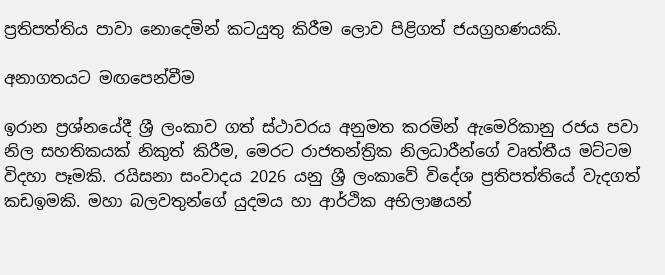ප්‍රතිපත්තිය පාවා නොදෙමින් කටයුතු කිරීම ලොව පිළිගත් ජයග්‍රහණයකි.

අනාගතයට මඟපෙන්වීම

ඉරාන ප්‍රශ්නයේදී ශ්‍රී ලංකාව ගත් ස්ථාවරය අනුමත කරමින් ඇමෙරිකානු රජය පවා නිල සහතිකයක් නිකුත් කිරීම, මෙරට රාජතන්ත්‍රික නිලධාරීන්ගේ වෘත්තීය මට්ටම විදහා පෑමකි. රයිසනා සංවාදය 2026 යනු ශ්‍රී ලංකාවේ විදේශ ප්‍රතිපත්තියේ වැදගත් කඩඉමකි. මහා බලවතුන්ගේ යුදමය හා ආර්ථික අභිලාෂයන්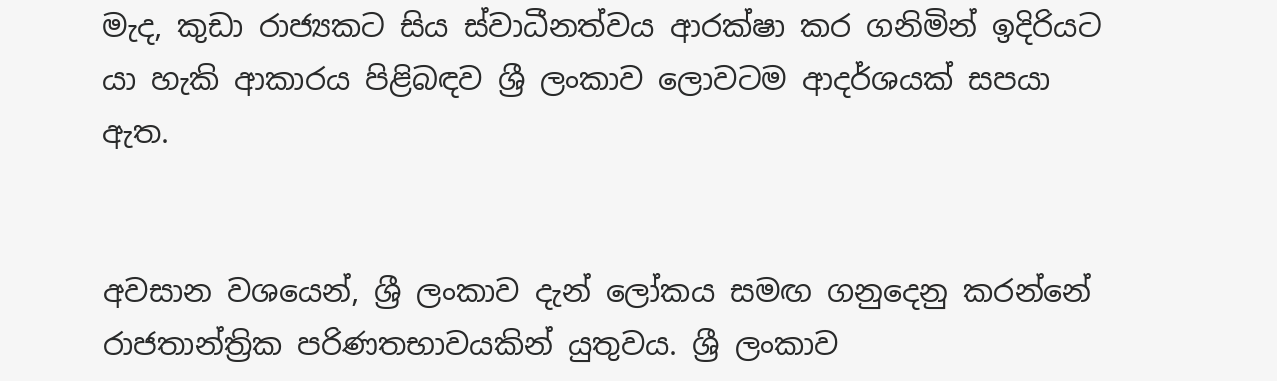මැද, කුඩා රාජ්‍යකට සිය ස්වාධීනත්වය ආරක්ෂා කර ගනිමින් ඉදිරියට යා හැකි ආකාරය පිළිබඳව ශ්‍රී ලංකාව ලොවටම ආදර්ශයක් සපයා ඇත.


අවසාන වශයෙන්, ශ්‍රී ලංකාව දැන් ලෝකය සමඟ ගනුදෙනු කරන්නේ රාජතාන්ත්‍රික පරිණතභාවයකින් යුතුවය. ශ්‍රී ලංකාව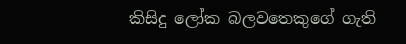කිසිදු ලෝක බලවතෙකුගේ ගැති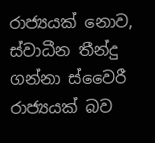රාජ්‍යයක් නොව, ස්වාධීන තීන්දු ගන්නා ස්වෛරී රාජ්‍යයක් බව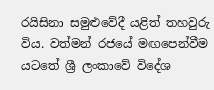රයිසිනා සමුළුවේදී යළිත් තහවුරු විය. වත්මන් රජයේ මඟපෙන්වීම යටතේ ශ්‍රී ලංකාවේ විදේශ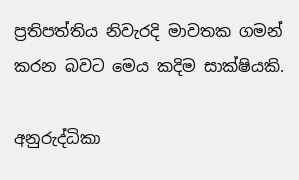ප්‍රතිපත්තිය නිවැරදි මාවතක ගමන් කරන බවට මෙය කදිම සාක්ෂියකි.

අනුරුද්ධිකා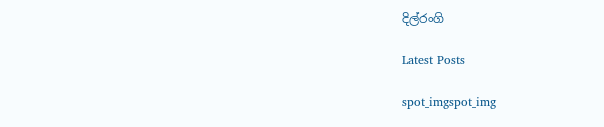දිල්රංගි

Latest Posts

spot_imgspot_img